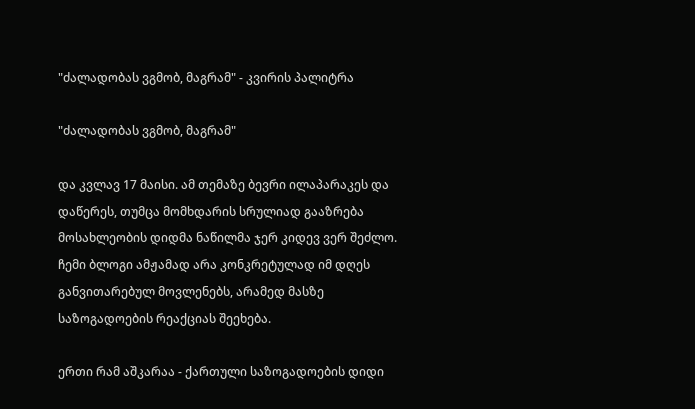"ძალადობას ვგმობ, მაგრამ" - კვირის პალიტრა

"ძალადობას ვგმობ, მაგრამ"

და კვლავ 17 მაისი. ამ თემაზე ბევრი ილაპარაკეს და დაწერეს, თუმცა მომხდარის სრულიად გააზრება მოსახლეობის დიდმა ნაწილმა ჯერ კიდევ ვერ შეძლო. ჩემი ბლოგი ამჟამად არა კონკრეტულად იმ დღეს განვითარებულ მოვლენებს, არამედ მასზე საზოგადოების რეაქციას შეეხება.

ერთი რამ აშკარაა - ქართული საზოგადოების დიდი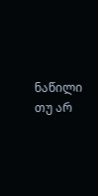ნაწილი თუ არ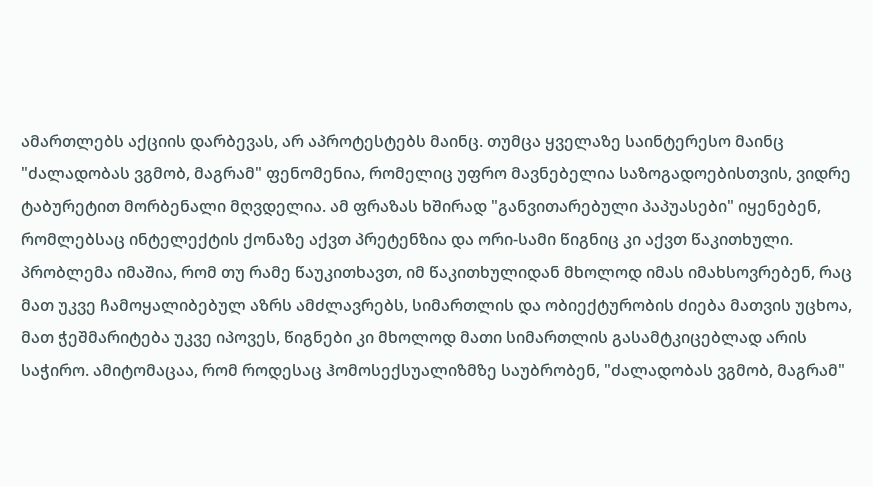ამართლებს აქციის დარბევას, არ აპროტესტებს მაინც. თუმცა ყველაზე საინტერესო მაინც "ძალადობას ვგმობ, მაგრამ" ფენომენია, რომელიც უფრო მავნებელია საზოგადოებისთვის, ვიდრე ტაბურეტით მორბენალი მღვდელია. ამ ფრაზას ხშირად "განვითარებული პაპუასები" იყენებენ, რომლებსაც ინტელექტის ქონაზე აქვთ პრეტენზია და ორი-სამი წიგნიც კი აქვთ წაკითხული. პრობლემა იმაშია, რომ თუ რამე წაუკითხავთ, იმ წაკითხულიდან მხოლოდ იმას იმახსოვრებენ, რაც მათ უკვე ჩამოყალიბებულ აზრს ამძლავრებს, სიმართლის და ობიექტურობის ძიება მათვის უცხოა, მათ ჭეშმარიტება უკვე იპოვეს, წიგნები კი მხოლოდ მათი სიმართლის გასამტკიცებლად არის საჭირო. ამიტომაცაა, რომ როდესაც ჰომოსექსუალიზმზე საუბრობენ, "ძალადობას ვგმობ, მაგრამ"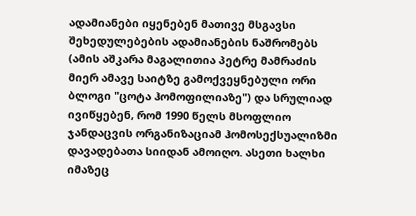ადამიანები იყენებენ მათივე მსგავსი შეხედულებების ადამიანების ნაშრომებს (ამის აშკარა მაგალითია პეტრე მამრაძის მიერ ამავე საიტზე გამოქვეყნებული ორი ბლოგი "ცოტა ჰომოფილიაზე") და სრულიად ივიწყებენ, რომ 1990 წელს მსოფლიო ჯანდაცვის ორგანიზაციამ ჰომოსექსუალიზმი დავადებათა სიიდან ამოიღო. ასეთი ხალხი იმაზეც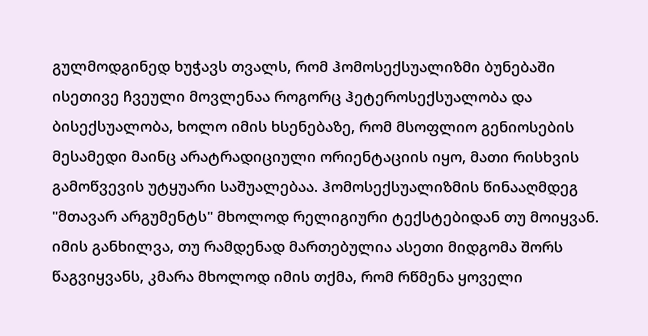გულმოდგინედ ხუჭავს თვალს, რომ ჰომოსექსუალიზმი ბუნებაში ისეთივე ჩვეული მოვლენაა როგორც ჰეტეროსექსუალობა და ბისექსუალობა, ხოლო იმის ხსენებაზე, რომ მსოფლიო გენიოსების მესამედი მაინც არატრადიციული ორიენტაციის იყო, მათი რისხვის გამოწვევის უტყუარი საშუალებაა. ჰომოსექსუალიზმის წინააღმდეგ "მთავარ არგუმენტს" მხოლოდ რელიგიური ტექსტებიდან თუ მოიყვან. იმის განხილვა, თუ რამდენად მართებულია ასეთი მიდგომა შორს წაგვიყვანს, კმარა მხოლოდ იმის თქმა, რომ რწმენა ყოველი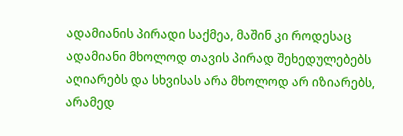ადამიანის პირადი საქმეა, მაშინ კი როდესაც ადამიანი მხოლოდ თავის პირად შეხედულებებს აღიარებს და სხვისას არა მხოლოდ არ იზიარებს, არამედ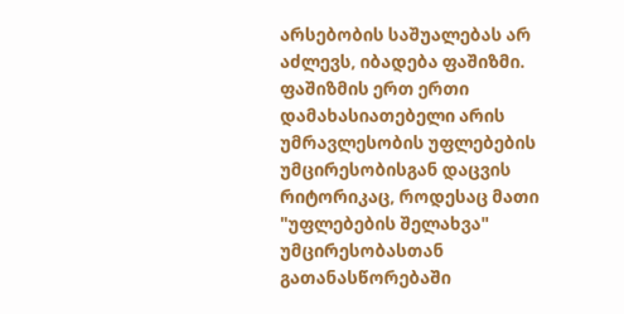არსებობის საშუალებას არ აძლევს, იბადება ფაშიზმი. ფაშიზმის ერთ ერთი დამახასიათებელი არის უმრავლესობის უფლებების უმცირესობისგან დაცვის რიტორიკაც, როდესაც მათი "უფლებების შელახვა" უმცირესობასთან გათანასწორებაში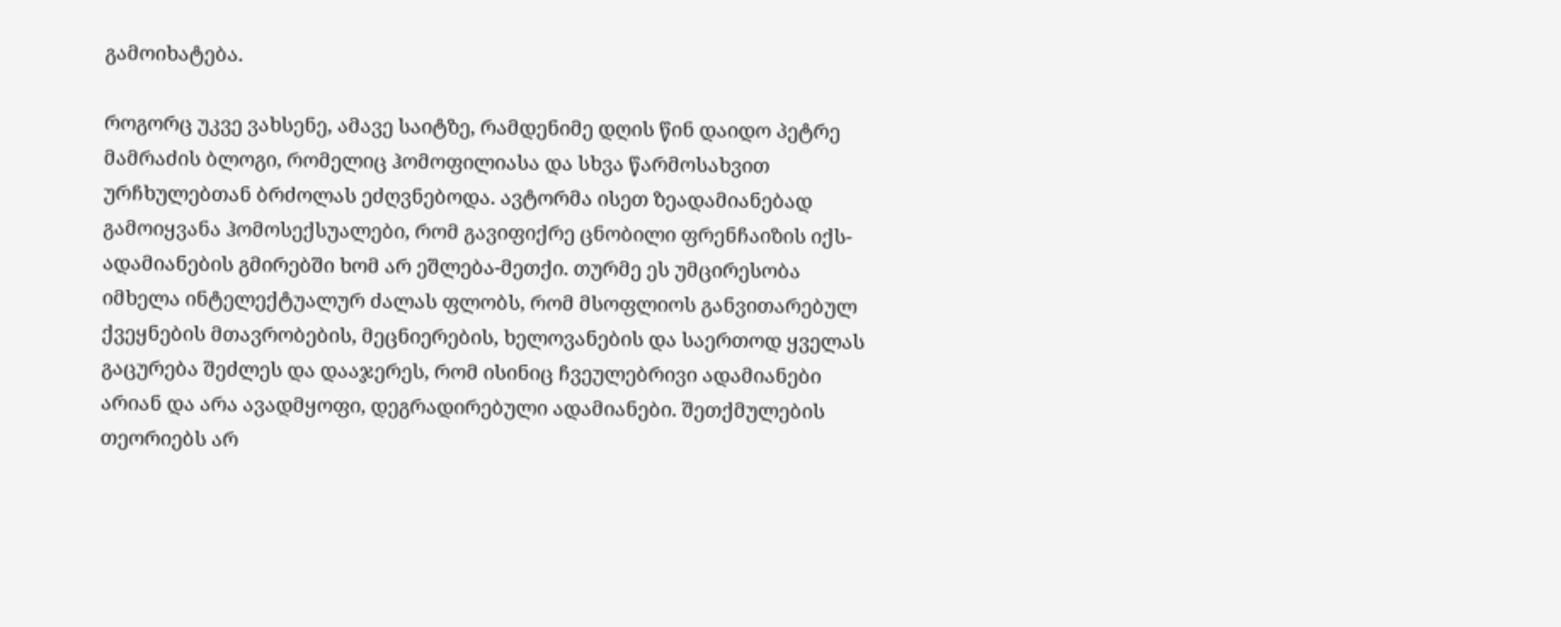გამოიხატება.

როგორც უკვე ვახსენე, ამავე საიტზე, რამდენიმე დღის წინ დაიდო პეტრე მამრაძის ბლოგი, რომელიც ჰომოფილიასა და სხვა წარმოსახვით ურჩხულებთან ბრძოლას ეძღვნებოდა. ავტორმა ისეთ ზეადამიანებად გამოიყვანა ჰომოსექსუალები, რომ გავიფიქრე ცნობილი ფრენჩაიზის იქს-ადამიანების გმირებში ხომ არ ეშლება-მეთქი. თურმე ეს უმცირესობა იმხელა ინტელექტუალურ ძალას ფლობს, რომ მსოფლიოს განვითარებულ ქვეყნების მთავრობების, მეცნიერების, ხელოვანების და საერთოდ ყველას გაცურება შეძლეს და დააჯერეს, რომ ისინიც ჩვეულებრივი ადამიანები არიან და არა ავადმყოფი, დეგრადირებული ადამიანები. შეთქმულების თეორიებს არ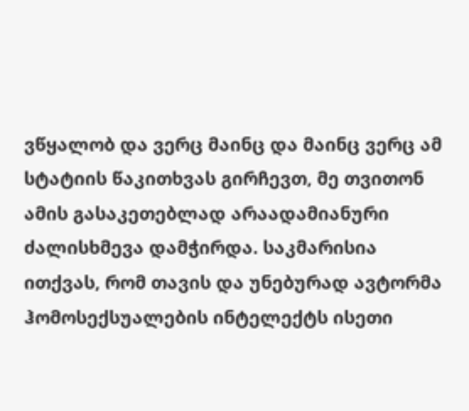ვწყალობ და ვერც მაინც და მაინც ვერც ამ სტატიის წაკითხვას გირჩევთ, მე თვითონ ამის გასაკეთებლად არაადამიანური ძალისხმევა დამჭირდა. საკმარისია ითქვას, რომ თავის და უნებურად ავტორმა ჰომოსექსუალების ინტელექტს ისეთი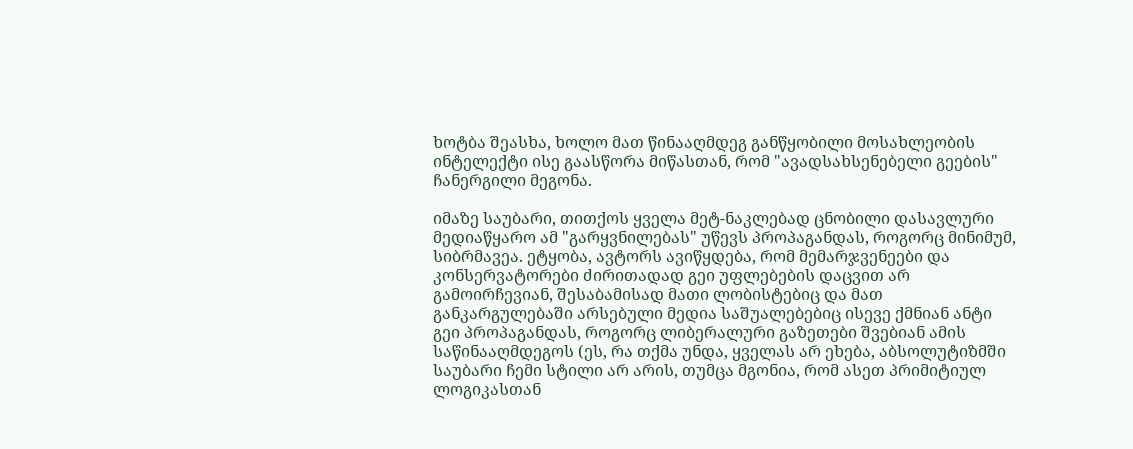ხოტბა შეასხა, ხოლო მათ წინააღმდეგ განწყობილი მოსახლეობის ინტელექტი ისე გაასწორა მიწასთან, რომ "ავადსახსენებელი გეების" ჩანერგილი მეგონა.

იმაზე საუბარი, თითქოს ყველა მეტ-ნაკლებად ცნობილი დასავლური მედიაწყარო ამ "გარყვნილებას" უწევს პროპაგანდას, როგორც მინიმუმ, სიბრმავეა. ეტყობა, ავტორს ავიწყდება, რომ მემარჯვენეები და კონსერვატორები ძირითადად გეი უფლებების დაცვით არ გამოირჩევიან, შესაბამისად მათი ლობისტებიც და მათ განკარგულებაში არსებული მედია საშუალებებიც ისევე ქმნიან ანტი გეი პროპაგანდას, როგორც ლიბერალური გაზეთები შვებიან ამის საწინააღმდეგოს (ეს, რა თქმა უნდა, ყველას არ ეხება, აბსოლუტიზმში საუბარი ჩემი სტილი არ არის, თუმცა მგონია, რომ ასეთ პრიმიტიულ ლოგიკასთან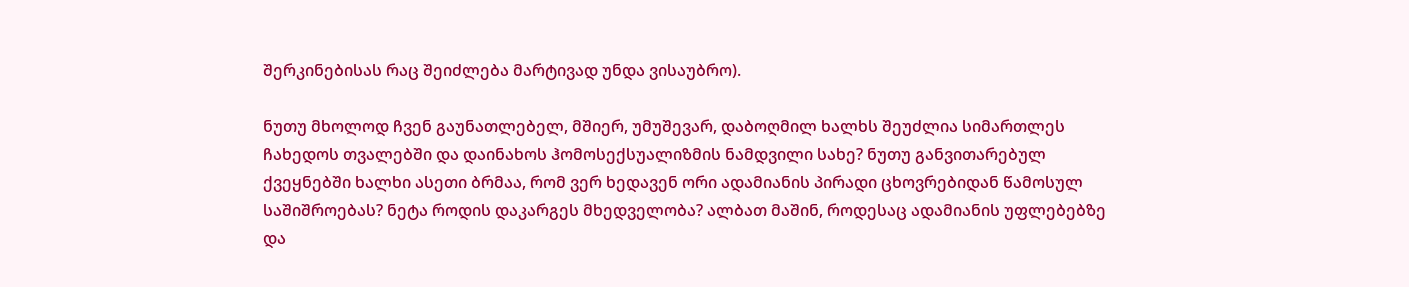შერკინებისას რაც შეიძლება მარტივად უნდა ვისაუბრო).

ნუთუ მხოლოდ ჩვენ გაუნათლებელ, მშიერ, უმუშევარ, დაბოღმილ ხალხს შეუძლია სიმართლეს ჩახედოს თვალებში და დაინახოს ჰომოსექსუალიზმის ნამდვილი სახე? ნუთუ განვითარებულ ქვეყნებში ხალხი ასეთი ბრმაა, რომ ვერ ხედავენ ორი ადამიანის პირადი ცხოვრებიდან წამოსულ საშიშროებას? ნეტა როდის დაკარგეს მხედველობა? ალბათ მაშინ, როდესაც ადამიანის უფლებებზე და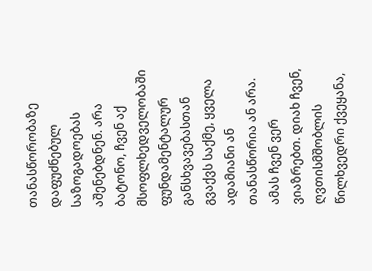თანასწორობაზე დაფუძნებულ საზოგადოებას აშენებდნენ. არა ბატონო, ჩვენ აქ მსოფლხედველობაში ფუნდამენტალურ განსხვავებასთან გვაქვს საქმე, ყველა ადამიანი ან თანასწორია ან არა. ამას ჩვენ ვერ ვიაზრებთ. დიახ ჩვენ, ღვთისმშობლის წილხვედრი ქვეყანა,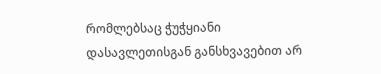რომლებსაც ჭუჭყიანი დასავლეთისგან განსხვავებით არ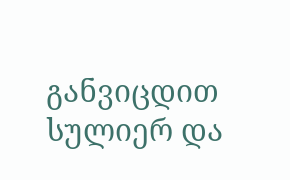განვიცდით სულიერ და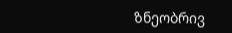ზნეობრივ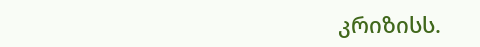კრიზისს.